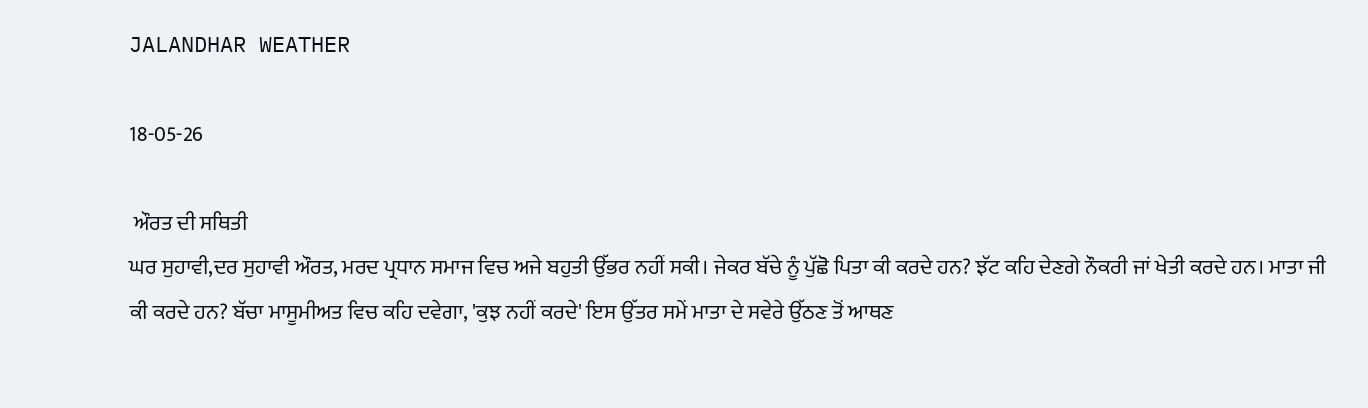JALANDHAR WEATHER

18-05-26

 ਔਰਤ ਦੀ ਸਥਿਤੀ
ਘਰ ਸੁਹਾਵੀ,ਦਰ ਸੁਹਾਵੀ ਔਰਤ, ਮਰਦ ਪ੍ਰਧਾਨ ਸਮਾਜ ਵਿਚ ਅਜੇ ਬਹੁਤੀ ਉੱਭਰ ਨਹੀਂ ਸਕੀ। ਜੇਕਰ ਬੱਚੇ ਨੂੰ ਪੁੱਛੋ ਪਿਤਾ ਕੀ ਕਰਦੇ ਹਨ? ਝੱਟ ਕਹਿ ਦੇਣਗੇ ਨੌਕਰੀ ਜਾਂ ਖੇਤੀ ਕਰਦੇ ਹਨ। ਮਾਤਾ ਜੀ ਕੀ ਕਰਦੇ ਹਨ? ਬੱਚਾ ਮਾਸੂਮੀਅਤ ਵਿਚ ਕਹਿ ਦਵੇਗਾ, 'ਕੁਝ ਨਹੀਂ ਕਰਦੇ' ਇਸ ਉੱਤਰ ਸਮੇਂ ਮਾਤਾ ਦੇ ਸਵੇਰੇ ਉੱਠਣ ਤੋਂ ਆਥਣ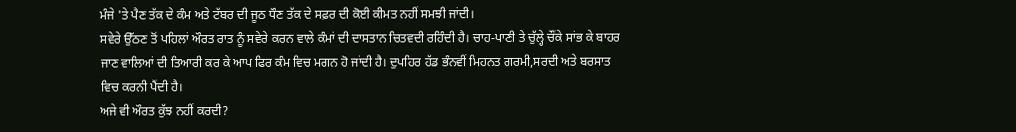ਮੰਜੇ 'ਤੇ ਪੈਣ ਤੱਕ ਦੇ ਕੰਮ ਅਤੇ ਟੱਬਰ ਦੀ ਜੂਠ ਧੌਣ ਤੱਕ ਦੇ ਸਫ਼ਰ ਦੀ ਕੋਈ ਕੀਮਤ ਨਹੀਂ ਸਮਝੀ ਜਾਂਦੀ।
ਸਵੇਰੇ ਉੱਠਣ ਤੋਂ ਪਹਿਲਾਂ ਔਰਤ ਰਾਤ ਨੂੰ ਸਵੇਰੇ ਕਰਨ ਵਾਲੇ ਕੰਮਾਂ ਦੀ ਦਾਸਤਾਨ ਚਿਤਵਦੀ ਰਹਿੰਦੀ ਹੈ। ਚਾਹ-ਪਾਣੀ ਤੇ ਚੁੱਲ੍ਹੇ ਚੌਂਕੇ ਸਾਂਭ ਕੇ ਬਾਹਰ ਜਾਣ ਵਾਲਿਆਂ ਦੀ ਤਿਆਰੀ ਕਰ ਕੇ ਆਪ ਫਿਰ ਕੰਮ ਵਿਚ ਮਗਨ ਹੋ ਜਾਂਦੀ ਹੈ। ਦੁਪਹਿਰ ਹੱਡ ਭੰਨਵੀਂ ਮਿਹਨਤ ਗਰਮੀ,ਸਰਦੀ ਅਤੇ ਬਰਸਾਤ ਵਿਚ ਕਰਨੀ ਪੈਂਦੀ ਹੈ।
ਅਜੇ ਵੀ ਔਰਤ ਕੁੱਝ ਨਹੀਂ ਕਰਦੀ?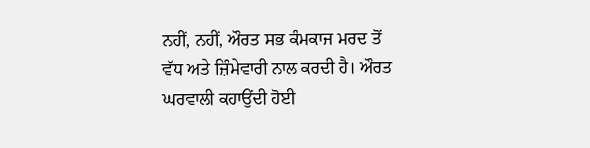ਨਹੀਂ, ਨਹੀਂ, ਔਰਤ ਸਭ ਕੰਮਕਾਜ ਮਰਦ ਤੋਂ ਵੱਧ ਅਤੇ ਜ਼ਿੰਮੇਵਾਰੀ ਨਾਲ ਕਰਦੀ ਹੈ। ਔਰਤ ਘਰਵਾਲੀ ਕਹਾਉਂਦੀ ਹੋਈ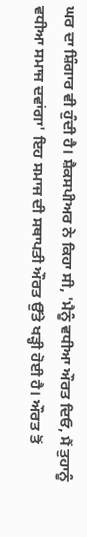ਘਰ ਦਾ ਸ਼ਿੰਗਾਰ ਵੀ ਹੁੰਦੀ ਹੈ। ਸ਼ੈਕਸਪੀਅਰ ਨੇ ਕਿਹਾ ਸੀ, 'ਮੈਨੂੰ ਵਧੀਆ ਔਰਤ ਦਿਓ, ਮੈਂ ਤੁਹਾਨੂੰ ਵਧੀਆ ਸਮਾਜ ਦਵਾਂਗਾ' ਇਹ ਸਮਾਜ ਦੀ ਸਥਾਪਤੀ ਔਰਤ ਉੱਤੇ ਖੜ੍ਹੀ ਹੋਈ ਹੈ। ਔਰਤ ਤੋਂ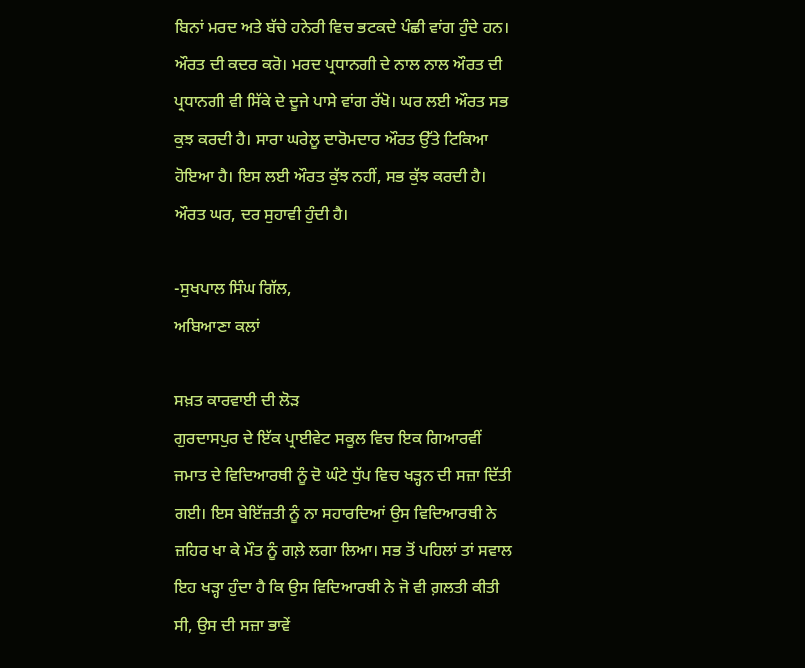ਬਿਨਾਂ ਮਰਦ ਅਤੇ ਬੱਚੇ ਹਨੇਰੀ ਵਿਚ ਭਟਕਦੇ ਪੰਛੀ ਵਾਂਗ ਹੁੰਦੇ ਹਨ।
ਔਰਤ ਦੀ ਕਦਰ ਕਰੋ। ਮਰਦ ਪ੍ਰਧਾਨਗੀ ਦੇ ਨਾਲ ਨਾਲ ਔਰਤ ਦੀ ਪ੍ਰਧਾਨਗੀ ਵੀ ਸਿੱਕੇ ਦੇ ਦੂਜੇ ਪਾਸੇ ਵਾਂਗ ਰੱਖੋ। ਘਰ ਲਈ ਔਰਤ ਸਭ ਕੁਝ ਕਰਦੀ ਹੈ। ਸਾਰਾ ਘਰੇਲੂ ਦਾਰੋਮਦਾਰ ਔਰਤ ਉੱਤੇ ਟਿਕਿਆ ਹੋਇਆ ਹੈ। ਇਸ ਲਈ ਔਰਤ ਕੁੱਝ ਨਹੀਂ, ਸਭ ਕੁੱਝ ਕਰਦੀ ਹੈ। ਔਰਤ ਘਰ, ਦਰ ਸੁਹਾਵੀ ਹੁੰਦੀ ਹੈ।

-ਸੁਖਪਾਲ ਸਿੰਘ ਗਿੱਲ,
ਅਬਿਆਣਾ ਕਲਾਂ

ਸਖ਼ਤ ਕਾਰਵਾਈ ਦੀ ਲੋੜ
ਗੁਰਦਾਸਪੁਰ ਦੇ ਇੱਕ ਪ੍ਰਾਈਵੇਟ ਸਕੂਲ ਵਿਚ ਇਕ ਗਿਆਰਵੀਂ ਜਮਾਤ ਦੇ ਵਿਦਿਆਰਥੀ ਨੂੰ ਦੋ ਘੰਟੇ ਧੁੱਪ ਵਿਚ ਖੜ੍ਹਨ ਦੀ ਸਜ਼ਾ ਦਿੱਤੀ ਗਈ। ਇਸ ਬੇਇੱਜ਼ਤੀ ਨੂੰ ਨਾ ਸਹਾਰਦਿਆਂ ਉਸ ਵਿਦਿਆਰਥੀ ਨੇ ਜ਼ਹਿਰ ਖਾ ਕੇ ਮੌਤ ਨੂੰ ਗਲ਼ੇ ਲਗਾ ਲਿਆ। ਸਭ ਤੋਂ ਪਹਿਲਾਂ ਤਾਂ ਸਵਾਲ ਇਹ ਖੜ੍ਹਾ ਹੁੰਦਾ ਹੈ ਕਿ ਉਸ ਵਿਦਿਆਰਥੀ ਨੇ ਜੋ ਵੀ ਗ਼ਲਤੀ ਕੀਤੀ ਸੀ, ਉਸ ਦੀ ਸਜ਼ਾ ਭਾਵੇਂ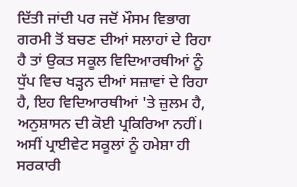ਦਿੱਤੀ ਜਾਂਦੀ ਪਰ ਜਦੋਂ ਮੌਸਮ ਵਿਭਾਗ ਗਰਮੀ ਤੋਂ ਬਚਣ ਦੀਆਂ ਸਲਾਹਾਂ ਦੇ ਰਿਹਾ ਹੈ ਤਾਂ ਉਕਤ ਸਕੂਲ ਵਿਦਿਆਰਥੀਆਂ ਨੂੰ ਧੁੱਪ ਵਿਚ ਖੜ੍ਹਨ ਦੀਆਂ ਸਜ਼ਾਵਾਂ ਦੇ ਰਿਹਾ ਹੈ, ਇਹ ਵਿਦਿਆਰਥੀਆਂ 'ਤੇ ਜ਼ੁਲਮ ਹੈ, ਅਨੁਸ਼ਾਸਨ ਦੀ ਕੋਈ ਪ੍ਰਕਿਰਿਆ ਨਹੀਂ। ਅਸੀਂ ਪ੍ਰਾਈਵੇਟ ਸਕੂਲਾਂ ਨੂੰ ਹਮੇਸ਼ਾ ਹੀ ਸਰਕਾਰੀ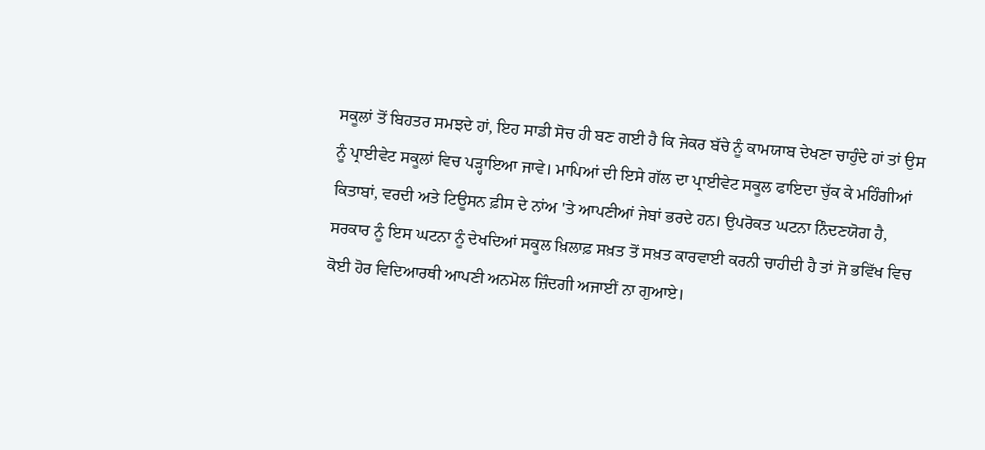ਸਕੂਲਾਂ ਤੋਂ ਬਿਹਤਰ ਸਮਝਦੇ ਹਾਂ, ਇਹ ਸਾਡੀ ਸੋਚ ਹੀ ਬਣ ਗਈ ਹੈ ਕਿ ਜੇਕਰ ਬੱਚੇ ਨੂੰ ਕਾਮਯਾਬ ਦੇਖਣਾ ਚਾਹੁੰਦੇ ਹਾਂ ਤਾਂ ਉਸ ਨੂੰ ਪ੍ਰਾਈਵੇਟ ਸਕੂਲਾਂ ਵਿਚ ਪੜ੍ਹਾਇਆ ਜਾਵੇ। ਮਾਪਿਆਂ ਦੀ ਇਸੇ ਗੱਲ ਦਾ ਪ੍ਰਾਈਵੇਟ ਸਕੂਲ ਫਾਇਦਾ ਚੁੱਕ ਕੇ ਮਹਿੰਗੀਆਂ ਕਿਤਾਬਾਂ, ਵਰਦੀ ਅਤੇ ਟਿਊਸਨ ਫ਼ੀਸ ਦੇ ਨਾਂਅ 'ਤੇ ਆਪਣੀਆਂ ਜੇਬਾਂ ਭਰਦੇ ਹਨ। ਉਪਰੋਕਤ ਘਟਨਾ ਨਿੰਦਣਯੋਗ ਹੈ, ਸਰਕਾਰ ਨੂੰ ਇਸ ਘਟਨਾ ਨੂੰ ਦੇਖਦਿਆਂ ਸਕੂਲ ਖ਼ਿਲਾਫ਼ ਸਖ਼ਤ ਤੋਂ ਸਖ਼ਤ ਕਾਰਵਾਈ ਕਰਨੀ ਚਾਹੀਦੀ ਹੈ ਤਾਂ ਜੋ ਭਵਿੱਖ ਵਿਚ ਕੋਈ ਹੋਰ ਵਿਦਿਆਰਥੀ ਆਪਣੀ ਅਨਮੋਲ ਜ਼ਿੰਦਗੀ ਅਜਾਈਂ ਨਾ ਗੁਆਏ।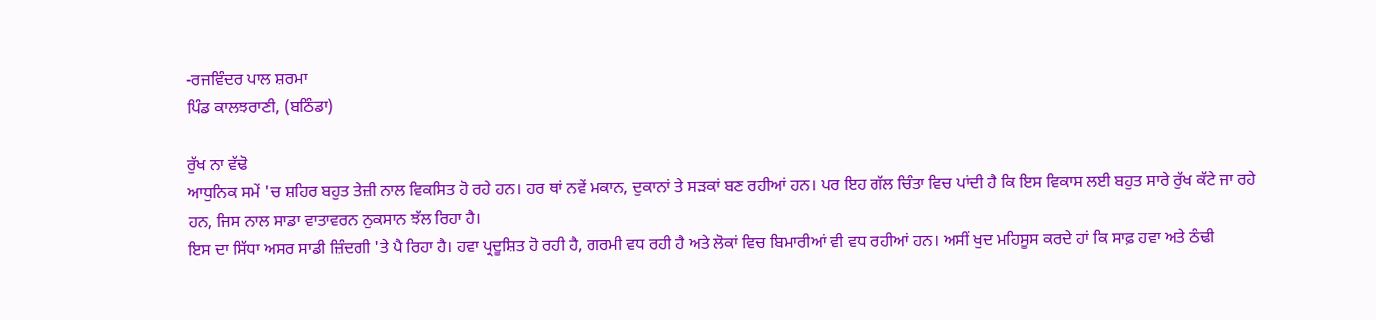-ਰਜਵਿੰਦਰ ਪਾਲ ਸ਼ਰਮਾ
ਪਿੰਡ ਕਾਲਝਰਾਣੀ, (ਬਠਿੰਡਾ)

ਰੁੱਖ ਨਾ ਵੱਢੋ
ਆਧੁਨਿਕ ਸਮੇਂ 'ਚ ਸ਼ਹਿਰ ਬਹੁਤ ਤੇਜ਼ੀ ਨਾਲ ਵਿਕਸਿਤ ਹੋ ਰਹੇ ਹਨ। ਹਰ ਥਾਂ ਨਵੇਂ ਮਕਾਨ, ਦੁਕਾਨਾਂ ਤੇ ਸੜਕਾਂ ਬਣ ਰਹੀਆਂ ਹਨ। ਪਰ ਇਹ ਗੱਲ ਚਿੰਤਾ ਵਿਚ ਪਾਂਦੀ ਹੈ ਕਿ ਇਸ ਵਿਕਾਸ ਲਈ ਬਹੁਤ ਸਾਰੇ ਰੁੱਖ ਕੱਟੇ ਜਾ ਰਹੇ ਹਨ, ਜਿਸ ਨਾਲ ਸਾਡਾ ਵਾਤਾਵਰਨ ਨੁਕਸਾਨ ਝੱਲ ਰਿਹਾ ਹੈ।
ਇਸ ਦਾ ਸਿੱਧਾ ਅਸਰ ਸਾਡੀ ਜ਼ਿੰਦਗੀ 'ਤੇ ਪੈ ਰਿਹਾ ਹੈ। ਹਵਾ ਪ੍ਰਦੂਸ਼ਿਤ ਹੋ ਰਹੀ ਹੈ, ਗਰਮੀ ਵਧ ਰਹੀ ਹੈ ਅਤੇ ਲੋਕਾਂ ਵਿਚ ਬਿਮਾਰੀਆਂ ਵੀ ਵਧ ਰਹੀਆਂ ਹਨ। ਅਸੀਂ ਖੁਦ ਮਹਿਸੂਸ ਕਰਦੇ ਹਾਂ ਕਿ ਸਾਫ਼ ਹਵਾ ਅਤੇ ਠੰਢੀ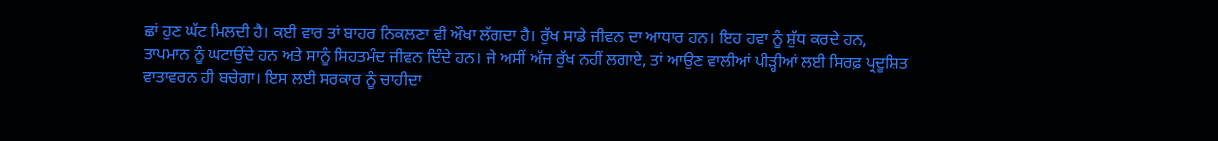ਛਾਂ ਹੁਣ ਘੱਟ ਮਿਲਦੀ ਹੈ। ਕਈ ਵਾਰ ਤਾਂ ਬਾਹਰ ਨਿਕਲਣਾ ਵੀ ਔਖਾ ਲੱਗਦਾ ਹੈ। ਰੁੱਖ ਸਾਡੇ ਜੀਵਨ ਦਾ ਆਧਾਰ ਹਨ। ਇਹ ਹਵਾ ਨੂੰ ਸ਼ੁੱਧ ਕਰਦੇ ਹਨ, ਤਾਪਮਾਨ ਨੂੰ ਘਟਾਉਂਦੇ ਹਨ ਅਤੇ ਸਾਨੂੰ ਸਿਹਤਮੰਦ ਜੀਵਨ ਦਿੰਦੇ ਹਨ। ਜੇ ਅਸੀਂ ਅੱਜ ਰੁੱਖ ਨਹੀਂ ਲਗਾਏ, ਤਾਂ ਆਉਣ ਵਾਲੀਆਂ ਪੀੜ੍ਹੀਆਂ ਲਈ ਸਿਰਫ਼ ਪ੍ਰਦੂਸ਼ਿਤ ਵਾਤਾਵਰਨ ਹੀ ਬਚੇਗਾ। ਇਸ ਲਈ ਸਰਕਾਰ ਨੂੰ ਚਾਹੀਦਾ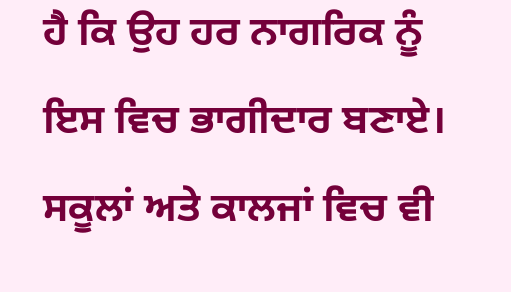ਹੈ ਕਿ ਉਹ ਹਰ ਨਾਗਰਿਕ ਨੂੰ ਇਸ ਵਿਚ ਭਾਗੀਦਾਰ ਬਣਾਏ। ਸਕੂਲਾਂ ਅਤੇ ਕਾਲਜਾਂ ਵਿਚ ਵੀ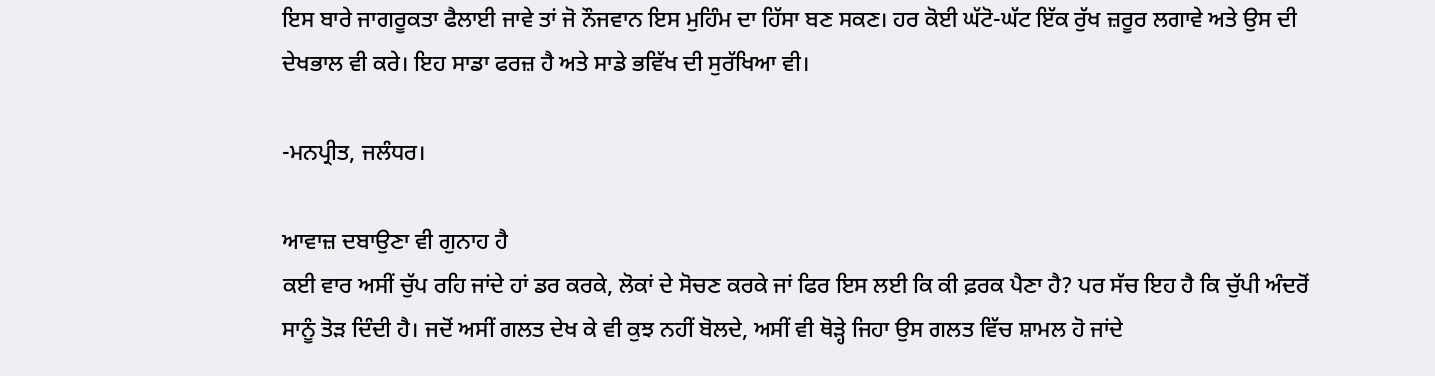ਇਸ ਬਾਰੇ ਜਾਗਰੂਕਤਾ ਫੈਲਾਈ ਜਾਵੇ ਤਾਂ ਜੋ ਨੌਜਵਾਨ ਇਸ ਮੁਹਿੰਮ ਦਾ ਹਿੱਸਾ ਬਣ ਸਕਣ। ਹਰ ਕੋਈ ਘੱਟੋ-ਘੱਟ ਇੱਕ ਰੁੱਖ ਜ਼ਰੂਰ ਲਗਾਵੇ ਅਤੇ ਉਸ ਦੀ ਦੇਖਭਾਲ ਵੀ ਕਰੇ। ਇਹ ਸਾਡਾ ਫਰਜ਼ ਹੈ ਅਤੇ ਸਾਡੇ ਭਵਿੱਖ ਦੀ ਸੁਰੱਖਿਆ ਵੀ।

-ਮਨਪ੍ਰੀਤ, ਜਲੰਧਰ।

ਆਵਾਜ਼ ਦਬਾਉਣਾ ਵੀ ਗੁਨਾਹ ਹੈ
ਕਈ ਵਾਰ ਅਸੀਂ ਚੁੱਪ ਰਹਿ ਜਾਂਦੇ ਹਾਂ ਡਰ ਕਰਕੇ, ਲੋਕਾਂ ਦੇ ਸੋਚਣ ਕਰਕੇ ਜਾਂ ਫਿਰ ਇਸ ਲਈ ਕਿ ਕੀ ਫ਼ਰਕ ਪੈਣਾ ਹੈ? ਪਰ ਸੱਚ ਇਹ ਹੈ ਕਿ ਚੁੱਪੀ ਅੰਦਰੋਂ ਸਾਨੂੰ ਤੋੜ ਦਿੰਦੀ ਹੈ। ਜਦੋਂ ਅਸੀਂ ਗਲਤ ਦੇਖ ਕੇ ਵੀ ਕੁਝ ਨਹੀਂ ਬੋਲਦੇ, ਅਸੀਂ ਵੀ ਥੋੜ੍ਹੇ ਜਿਹਾ ਉਸ ਗਲਤ ਵਿੱਚ ਸ਼ਾਮਲ ਹੋ ਜਾਂਦੇ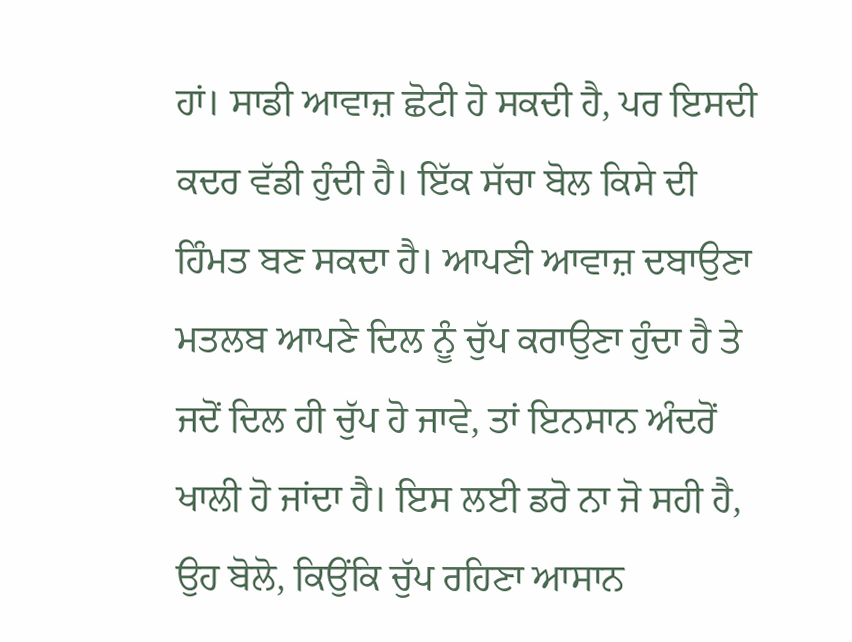ਹਾਂ। ਸਾਡੀ ਆਵਾਜ਼ ਛੋਟੀ ਹੋ ਸਕਦੀ ਹੈ, ਪਰ ਇਸਦੀ ਕਦਰ ਵੱਡੀ ਹੁੰਦੀ ਹੈ। ਇੱਕ ਸੱਚਾ ਬੋਲ ਕਿਸੇ ਦੀ ਹਿੰਮਤ ਬਣ ਸਕਦਾ ਹੈ। ਆਪਣੀ ਆਵਾਜ਼ ਦਬਾਉਣਾ ਮਤਲਬ ਆਪਣੇ ਦਿਲ ਨੂੰ ਚੁੱਪ ਕਰਾਉਣਾ ਹੁੰਦਾ ਹੈ ਤੇ ਜਦੋਂ ਦਿਲ ਹੀ ਚੁੱਪ ਹੋ ਜਾਵੇ, ਤਾਂ ਇਨਸਾਨ ਅੰਦਰੋਂ ਖਾਲੀ ਹੋ ਜਾਂਦਾ ਹੈ। ਇਸ ਲਈ ਡਰੋ ਨਾ ਜੋ ਸਹੀ ਹੈ, ਉਹ ਬੋਲੋ, ਕਿਉਂਕਿ ਚੁੱਪ ਰਹਿਣਾ ਆਸਾਨ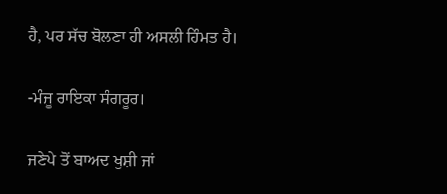ਹੈ, ਪਰ ਸੱਚ ਬੋਲਣਾ ਹੀ ਅਸਲੀ ਹਿੰਮਤ ਹੈ।

-ਮੰਜੂ ਰਾਇਕਾ ਸੰਗਰੂਰ।

ਜਣੇਪੇ ਤੋਂ ਬਾਅਦ ਖੁਸ਼ੀ ਜਾਂ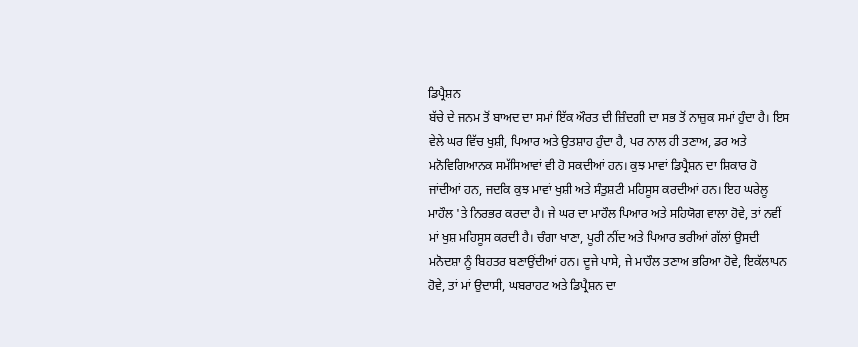ਡਿਪ੍ਰੈਸ਼ਨ
ਬੱਚੇ ਦੇ ਜਨਮ ਤੋਂ ਬਾਅਦ ਦਾ ਸਮਾਂ ਇੱਕ ਔਰਤ ਦੀ ਜ਼ਿੰਦਗੀ ਦਾ ਸਭ ਤੋਂ ਨਾਜ਼ੁਕ ਸਮਾਂ ਹੁੰਦਾ ਹੈ। ਇਸ ਵੇਲੇ ਘਰ ਵਿੱਚ ਖੁਸ਼ੀ, ਪਿਆਰ ਅਤੇ ਉਤਸ਼ਾਹ ਹੁੰਦਾ ਹੈ, ਪਰ ਨਾਲ ਹੀ ਤਣਾਅ, ਡਰ ਅਤੇ ਮਨੋਵਿਗਿਆਨਕ ਸਮੱਸਿਆਵਾਂ ਵੀ ਹੋ ਸਕਦੀਆਂ ਹਨ। ਕੁਝ ਮਾਵਾਂ ਡਿਪ੍ਰੈਸ਼ਨ ਦਾ ਸ਼ਿਕਾਰ ਹੋ ਜਾਂਦੀਆਂ ਹਨ, ਜਦਕਿ ਕੁਝ ਮਾਵਾਂ ਖੁਸ਼ੀ ਅਤੇ ਸੰਤੁਸ਼ਟੀ ਮਹਿਸੂਸ ਕਰਦੀਆਂ ਹਨ। ਇਹ ਘਰੇਲੂ ਮਾਹੌਲ 'ਤੇ ਨਿਰਭਰ ਕਰਦਾ ਹੈ। ਜੇ ਘਰ ਦਾ ਮਾਹੌਲ ਪਿਆਰ ਅਤੇ ਸਹਿਯੋਗ ਵਾਲਾ ਹੋਵੇ, ਤਾਂ ਨਵੀਂ ਮਾਂ ਖੁਸ਼ ਮਹਿਸੂਸ ਕਰਦੀ ਹੈ। ਚੰਗਾ ਖਾਣਾ, ਪੂਰੀ ਨੀਂਦ ਅਤੇ ਪਿਆਰ ਭਰੀਆਂ ਗੱਲਾਂ ਉਸਦੀ ਮਨੋਦਸ਼ਾ ਨੂੰ ਬਿਹਤਰ ਬਣਾਉਂਦੀਆਂ ਹਨ। ਦੂਜੇ ਪਾਸੇ, ਜੇ ਮਾਹੌਲ ਤਣਾਅ ਭਰਿਆ ਹੋਵੇ, ਇਕੱਲਾਪਨ ਹੋਵੇ, ਤਾਂ ਮਾਂ ਉਦਾਸੀ, ਘਬਰਾਹਟ ਅਤੇ ਡਿਪ੍ਰੈਸ਼ਨ ਦਾ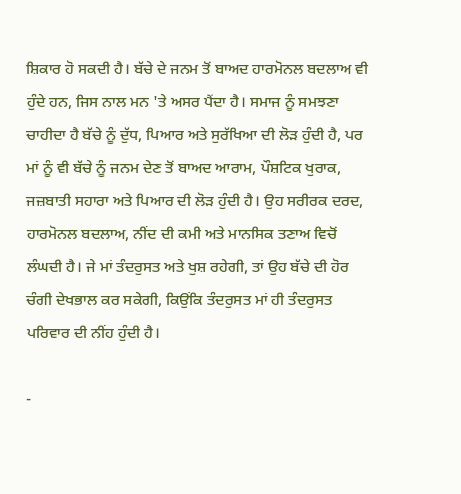ਸ਼ਿਕਾਰ ਹੋ ਸਕਦੀ ਹੈ। ਬੱਚੇ ਦੇ ਜਨਮ ਤੋਂ ਬਾਅਦ ਹਾਰਮੋਨਲ ਬਦਲਾਅ ਵੀ ਹੁੰਦੇ ਹਨ, ਜਿਸ ਨਾਲ ਮਨ 'ਤੇ ਅਸਰ ਪੈਂਦਾ ਹੈ। ਸਮਾਜ ਨੂੰ ਸਮਝਣਾ ਚਾਹੀਦਾ ਹੈ ਬੱਚੇ ਨੂੰ ਦੁੱਧ, ਪਿਆਰ ਅਤੇ ਸੁਰੱਖਿਆ ਦੀ ਲੋੜ ਹੁੰਦੀ ਹੈ, ਪਰ ਮਾਂ ਨੂੰ ਵੀ ਬੱਚੇ ਨੂੰ ਜਨਮ ਦੇਣ ਤੋਂ ਬਾਅਦ ਆਰਾਮ, ਪੌਸ਼ਟਿਕ ਖੁਰਾਕ, ਜਜ਼ਬਾਤੀ ਸਹਾਰਾ ਅਤੇ ਪਿਆਰ ਦੀ ਲੋੜ ਹੁੰਦੀ ਹੈ। ਉਹ ਸਰੀਰਕ ਦਰਦ, ਹਾਰਮੋਨਲ ਬਦਲਾਅ, ਨੀਂਦ ਦੀ ਕਮੀ ਅਤੇ ਮਾਨਸਿਕ ਤਣਾਅ ਵਿਚੋਂ ਲੰਘਦੀ ਹੈ। ਜੇ ਮਾਂ ਤੰਦਰੁਸਤ ਅਤੇ ਖੁਸ਼ ਰਹੇਗੀ, ਤਾਂ ਉਹ ਬੱਚੇ ਦੀ ਹੋਰ ਚੰਗੀ ਦੇਖਭਾਲ ਕਰ ਸਕੇਗੀ, ਕਿਉਂਕਿ ਤੰਦਰੁਸਤ ਮਾਂ ਹੀ ਤੰਦਰੁਸਤ ਪਰਿਵਾਰ ਦੀ ਨੀਂਹ ਹੁੰਦੀ ਹੈ।

-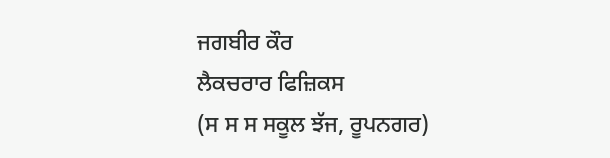ਜਗਬੀਰ ਕੌਰ
ਲੈਕਚਰਾਰ ਫਿਜ਼ਿਕਸ
(ਸ ਸ ਸ ਸਕੂਲ ਝੱਜ, ਰੂਪਨਗਰ)